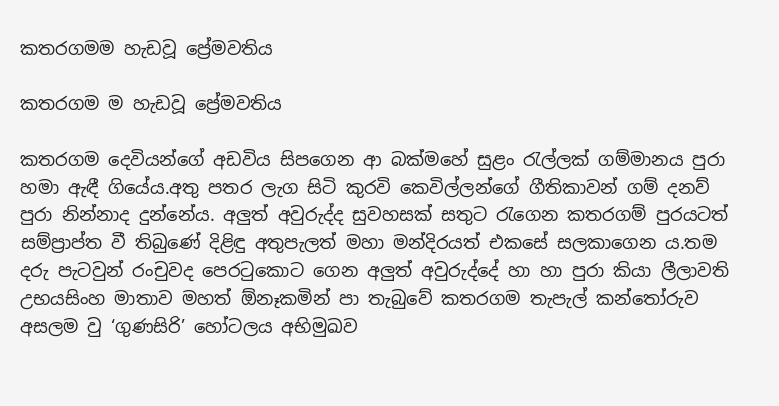කතරගමම හැඩවූ ප්‍රේමවතිය

කතරගම ම හැඩවූ ප්‍රේමවතිය

කතරගම දෙවියන්ගේ අඩවිය සිපගෙන ආ බක්මහේ සුළං රැල්ලක් ගම්මානය පුරා හමා ඇඳී ගියේය.අතු පතර ලැග සිටි කුරවි කෙවිල්ලන්ගේ ගීතිකාවන් ගම් දනව් පුරා නින්නාද දුන්නේය. අලුත් අවුරුද්ද සුවහසක් සතුට රැගෙන කතරගම් පුරයටත් සම්ප්‍රාප්ත වී තිබුණේ දිළිඳු අතුපැලත් මහා මන්දිරයත් එකසේ සලකාගෙන ය.තම දරු පැටවුන් රංචුවද පෙරටුකොට ගෙන අලුත් අවුරුද්දේ හා හා පුරා කියා ලීලාවති උභයසිංහ මාතාව මහත් ඕනෑකමින් පා තැබුවේ කතරගම තැපැල් කන්තෝරුව අසලම වු ‘ගුණසිරි’ හෝටලය අභිමුඛව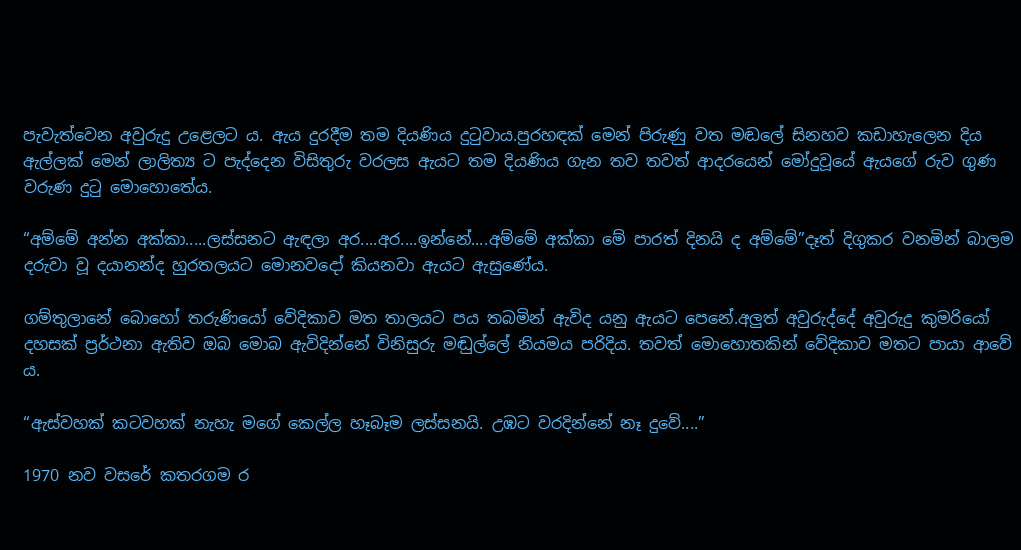පැවැත්වෙන අවුරුදු උළෙලට ය. ඇය දුරදීම තම දියණිය දුටුවාය.පුරහඳක් මෙන් පිරුණු වත මඬලේ සිනහව කඩාහැලෙන දිය ඇල්ලක් මෙන් ලාලිත්‍ය ට පැද්දෙන විසිතුරු වරලස ඇයට තම දියණිය ගැන තව තවත් ආදරයෙන් මෝදුවූයේ ඇයගේ රුව ගුණ වරුණ දුටු මොහොතේය.

“අම්මේ අන්න අක්කා.....ලස්සනට ඇඳලා අර....අර....ඉන්නේ....අම්මේ අක්කා මේ පාරත් දිනයි ද අම්මේ”දෑත් දිගුකර වනමින් බාලම දරුවා වූ දයානන්ද හුරතලයට මොනවදෝ කියනවා ඇයට ඇසුණේය.

ගම්තුලානේ බොහෝ තරුණියෝ වේදිකාව මත තාලයට පය තබමින් ඇවිද යනු ඇයට පෙනේ.අලුත් අවුරුද්දේ අවුරුදු කුමරියෝ දහසක් ප්‍රර්ථනා ඇතිව ඔබ මොබ ඇවිදින්නේ විනිසුරු මඬුල්ලේ නියමය පරිදිය. තවත් මොහොතකින් වේදිකාව මතට පායා ආවේ ය.

“ඇස්වහක් කටවහක් නැහැ මගේ කෙල්ල හෑබෑම ලස්සනයි. උඹට වරදින්නේ නෑ දුවේ....”

1970 නව වසරේ කතරගම ර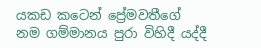යකඩ කටෙන් ප්‍රේමවතීගේ නම ගම්මානය පුරා විහිදී යද්දී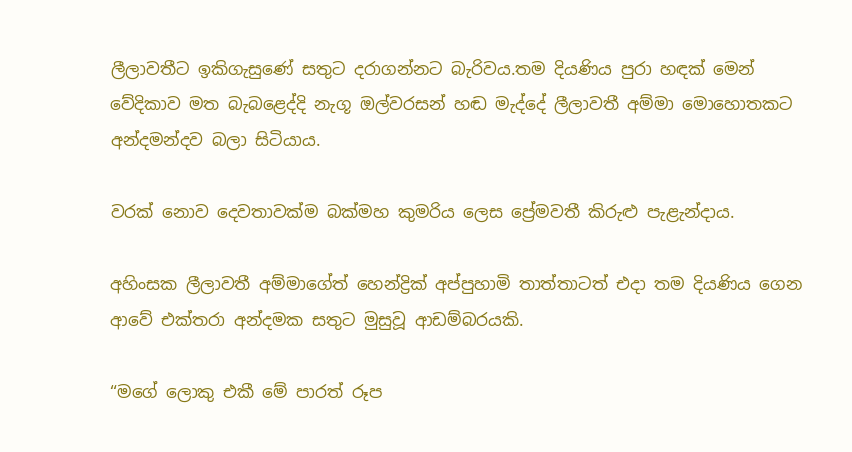ලීලාවතීට ඉකිගැසුණේ සතුට දරාගන්නට බැරිවය.තම දියණිය පුරා හඳක් මෙන් වේදිකාව මත බැබළෙද්දි නැගූ ඔල්වරසන් හඬ මැද්දේ ලීලාවතී අම්මා මොහොතකට අන්දමන්දව බලා සිටියාය.

වරක් නොව දෙවතාවක්ම බක්මහ කුමරිය ලෙස ප්‍රේමවතී කිරුළු පැළැන්දාය.

අහිංසක ලීලාවතී අම්මාගේත් හෙන්ද්‍රික් අප්පුහාමි තාත්තාටත් එදා තම දියණිය ගෙන ආවේ එක්තරා අන්දමක සතුට මුසුවූ ආඩම්බරයකි.

“මගේ ලොකු එකී මේ පාරත් රූප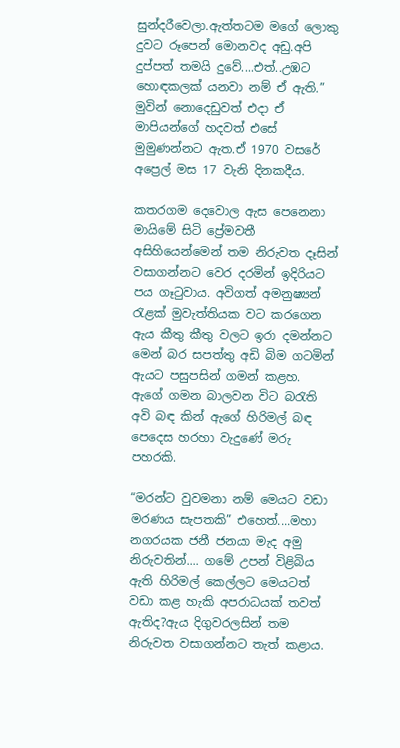සුන්දරීවෙලා.ඇත්තටම මගේ ලොකු දුවට රූපෙන් මොනවද අඩු.අපි දුප්පත් තමයි දුවේ....එත්..උඹට හොඳකලක් යනවා නම් ඒ ඇති.” මුවින් නොදෙඩුවත් එදා ඒ මාපියන්ගේ හදවත් එසේ මුමුණන්නට ඇත.ඒ 1970 වසරේ අප්‍රෙල් මස 17 වැනි දිනකදීය.

කතරගම දෙවොල ඇස පෙනෙනා මායිමේ සිටි ප්‍රේමවතී අසිහියෙන්මෙන් තම නිරුවත දෑසින් වසාගන්නට වෙර දරමින් ඉදිරියට පය ගෑටුවාය. අවිගත් අමනුෂ්‍යන් රැළක් මුවැත්තියක වට කරගෙන ඇය කීතු කීතු වලට ඉරා දමන්නට මෙන් බර සපත්තු අඩි බිම ගටමින් ඇයට පසුපසින් ගමන් කළහ. ඇගේ ගමන බාලවන විට බරැති අවි බඳ කින් ඇගේ හිරිමල් බඳ පෙදෙස හරහා වැදුණේ මරු පහරකි.

“මරන්ට වුවමනා නම් මෙයට වඩා මරණය සැපතකි” එහෙත්....මහා නගරයක ජනී ජනයා මැද අමු නිරුවතින්.... ගමේ උපන් විළිබිය ඇති හිරිමල් කෙල්ලට මෙයටත් වඩා කළ හැකි අපරාධයක් තවත් ඇතිද?ඇය දිගුවරලසින් තම නිරුවත වසාගන්නට තැත් කළාය.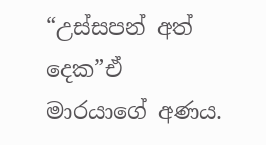“උස්සපන් අත් දෙක”ඒ මාරයාගේ අණය.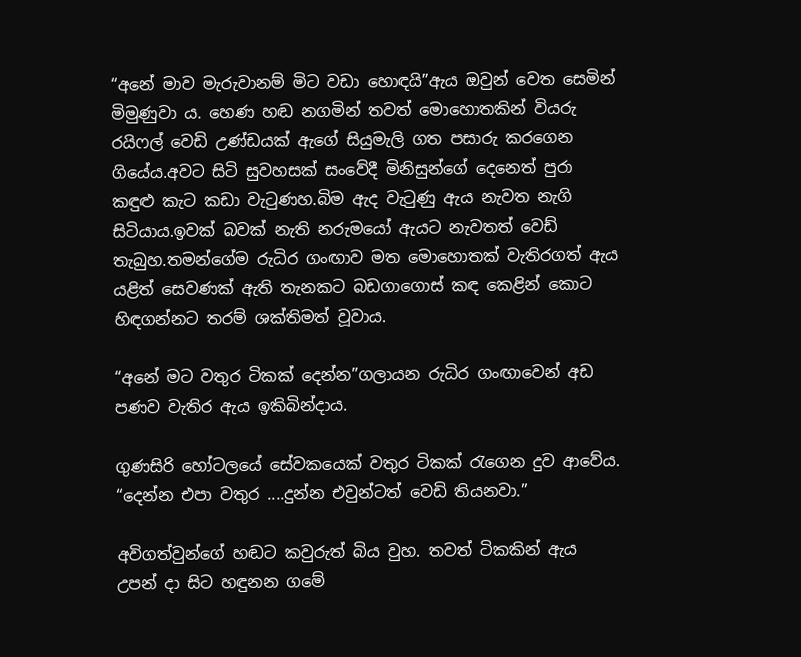“අනේ මාව මැරුවානම් මිට වඩා හොඳයි”ඇය ඔවුන් වෙත සෙමින් මිමුණුවා ය. හෙණ හඬ නගමින් තවත් මොහොතකින් වියරු රයිෆල් වෙඩි උණ්ඩයක් ඇගේ සියුමැලි ගත පසාරු කරගෙන ගියේය.අවට සිටි සුවහසක් සංවේදී මිනිසුන්ගේ දෙනෙත් පුරා කඳුළු කැට කඩා වැටුණහ.බිම ඇද වැටුණු ඇය නැවත නැගි සිටියාය.ඉවක් බවක් නැති නරුමයෝ ඇයට නැවතත් වෙඩ් තැබුහ.තමන්ගේම රුධිර ගංඟාව මත මොහොතක් වැතිරගත් ඇය යළිත් සෙවණක් ඇති තැනකට බඩගාගොස් කඳ කෙළින් කොට හිඳගන්නට තරම් ශක්තිමත් වූවාය.

“අනේ මට වතුර ටිකක් දෙන්න”ගලායන රුධිර ගංඟාවෙන් අඩ පණව වැතිර ඇය ඉකිබින්දාය.

ගුණසිරි හෝටලයේ සේවකයෙක් වතුර ටිකක් රැගෙන දුව ආවේය. “දෙන්න එපා වතුර ....දුන්න එවුන්ටත් වෙඩි තියනවා.”

අවිගත්වුන්ගේ හඬට කවුරුත් බිය වුහ. තවත් ටිකකින් ඇය උපන් දා සිට හඳුනන ගමේ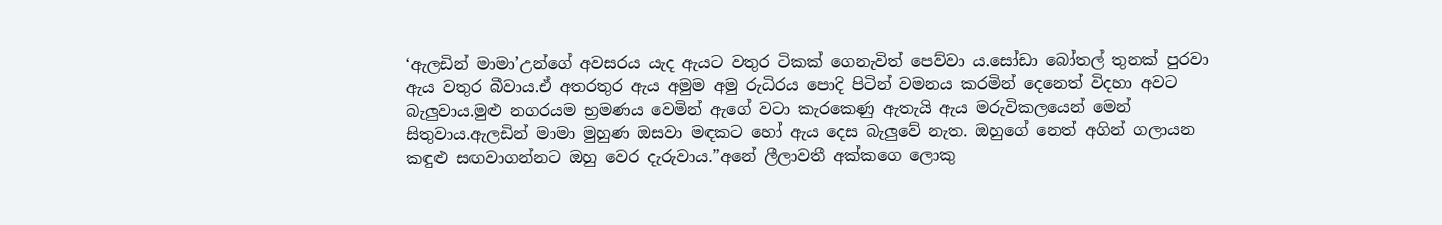‘ඇලඩින් මාමා’උන්ගේ අවසරය යැද ඇයට වතුර ටිකක් ගෙනැවිත් පෙව්වා ය.සෝඩා බෝතල් තුනක් පුරවා ඇය වතුර බීවාය.ඒ අතරතුර ඇය අමුම අමු රුධිරය පොදි පිටින් වමනය කරමින් දෙනෙත් විදහා අවට බැලුවාය.මුළු නගරයම භ්‍රමණය වෙමින් ඇගේ වටා කැරකෙණු ඇතැයි ඇය මරුවිකලයෙන් මෙන් සිතුවාය.ඇලඩින් මාමා මුහුණ ඔසවා මඳකට හෝ ඇය දෙස බැලුවේ නැත. ඔහුගේ නෙත් අගින් ගලායන කඳුළු සඟවාගන්නට ඔහු වෙර දැරුවාය.”අනේ ලීලාවතී අක්කගෙ ලොකු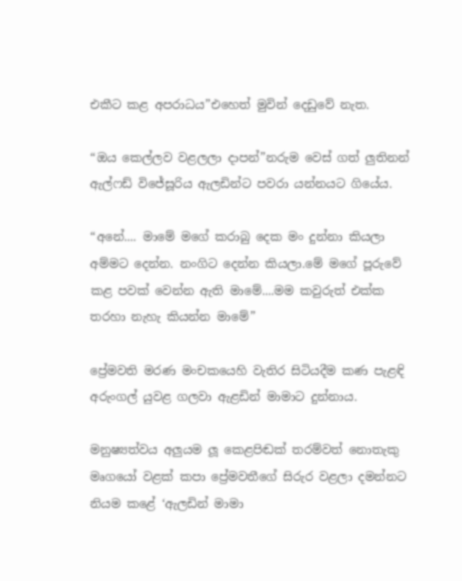එකීට කළ අපරාධය”එහෙත් මුවින් දෙඩුවේ නැත.

“ඔය කෙල්ලව වළලලා දාපන්”නරුම වෙස් ගත් ලුතිනන් ඇල්ෆඩ් විජේසූරිය ඇලඩින්ට පවරා යන්නයට ගියේය.

“අනේ.... මාමේ මගේ කරාබු දෙක මං දුන්නා කියලා අම්මට දෙන්න. නංගිට දෙන්න කියලා.මේ මගේ පූරුවේ කළ පවක් වෙන්න ඇති මාමේ....මම කවුරුත් එක්ක තරහා නැහැ කියන්න මාමේ”

ප්‍රේමවති මරණ මංචකයෙහි වැතිර සිටියදීම කණ පැළඳි අරුංගල් යුවළ ගලවා ඇළඩින් මාමාට දුන්නාය.

මනුෂ්‍යත්වය අලුයම ලූ කෙළපිඬක් තරම්වත් නොතැකු මෘගයෝ වළක් කපා ප්‍රේමවතීගේ සිරුර වළලා දමන්නට නියම කළේ ‘ඇලඩින් මාමා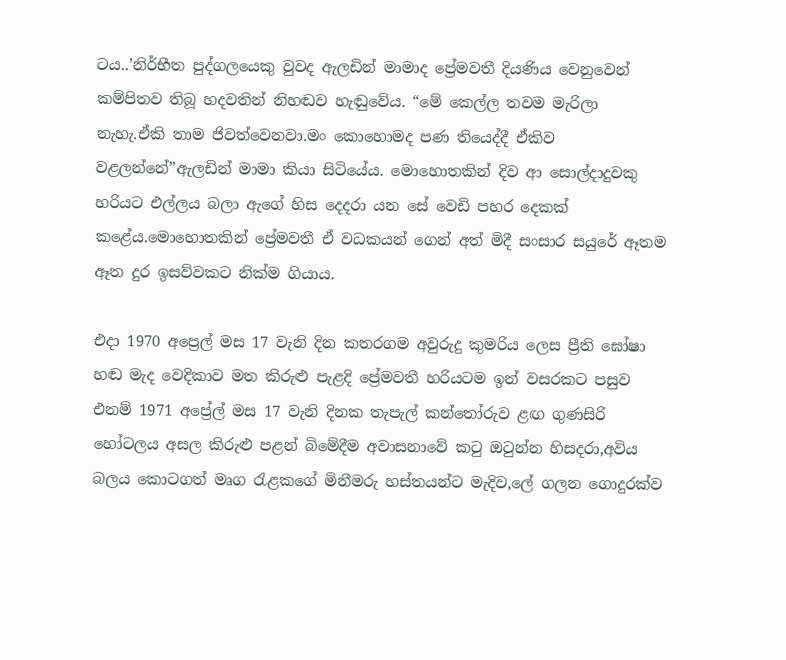ටය..’නිර්භීත පුද්ගලයෙකු වුවද ඇලඩින් මාමාද ප්‍රේමවතී දියණිය වෙනුවෙන් කම්පිතව තිබූ හදවතින් නිහඬව හැඬුවේය. “මේ කෙල්ල තවම මැරිලා නැහැ.ඒකි තාම ජිවත්වෙනවා.මං කොහොමද පණ තියෙද්දී ඒකිව වළලන්නේ”ඇලඩින් මාමා කියා සිටියේය. මොහොතකින් දිව ආ සොල්දාදුවකු හරියට එල්ලය බලා ඇගේ හිස දෙදරා යන සේ වෙඩි පහර දෙකක් කළේය.මොහොතකින් ප්‍රේමවතී ඒ වධකයන් ගෙන් අත් මිදී සංසාර සයුරේ ඈතම ඈත දුර ඉසව්වකට නික්ම ගියාය.

එදා 1970 අප්‍රෙල් මස 17 වැනි දින කතරගම අවුරුදු කුමරිය ලෙස ප්‍රීති ඝෝෂා හඬ මැද වෙදිකාව මත කිරුළු පැළදි ප්‍රේමවතී හරියටම ඉන් වසරකට පසුව එනම් 1971 අප්‍රේල් මස 17 වැනි දිනක තැපැල් කන්තෝරුව ළඟ ගුණසිරි හෝටලය අසල කිරුළු පළන් බිමේදීම අවාසනාවේ කටු ඔටුන්න හිසදරා,අවිය බලය කොටගත් මෘග රැළකගේ මිනීමරු හස්තයන්ට මැදිව,ලේ ගලන ගොදුරක්ව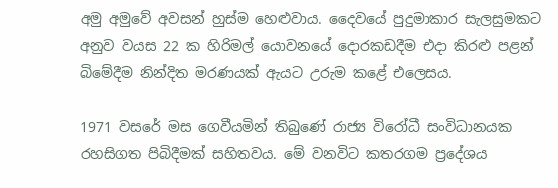අමු අමුවේ අවසන් හුස්ම හෙළුවාය. දෛවයේ පුදුමාකාර සැලසුමකට අනුව වයස 22 ක හිරිමල් යොවනයේ දොරකඩදීම එදා කිරළු පළන් බිමේදීම නින්දිත මරණයක් ඇයට උරුම කළේ එලෙසය.

1971 වසරේ මස ගෙවීයමින් තිබුණේ රාජ්‍ය විරෝධී සංවිධානයක රහසිගත පිබිදීමක් සහිතවය. මේ වනවිට කතරගම ප්‍රදේශය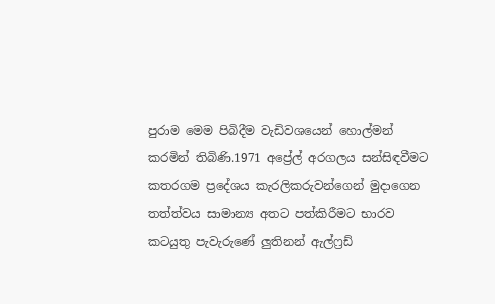පුරාම මෙම පිබිදීම වැඩිවශයෙන් හොල්මන් කරමින් තිබිණි.1971 අප්‍රේල් අරගලය සන්සිඳවීමට කතරගම ප්‍රදේශය කැරලිකරුවන්ගෙන් මුදාගෙන තත්ත්වය සාමාන්‍ය අතට පත්කිරීමට භාරව කටයුතු පැවැරුණේ ලුතිනන් ඇල්ෆ්‍රඩ්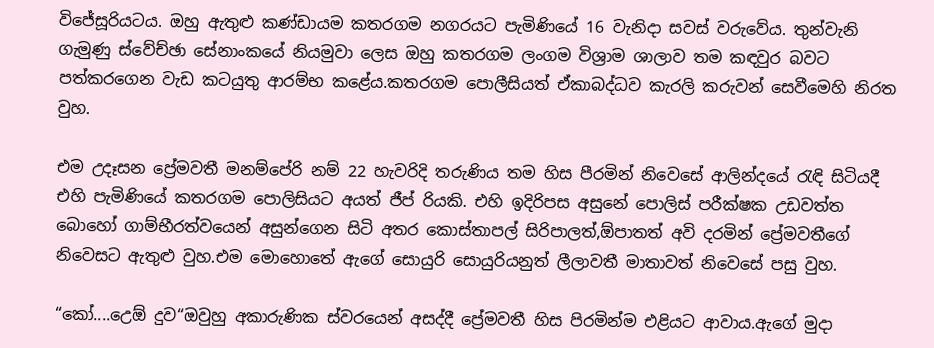විජේසූරියටය. ඔහු ඇතුළු කණ්ඩායම කතරගම නගරයට පැමිණියේ 16 වැනිදා සවස් වරුවේය. තුන්වැනි ගැමුණු ස්වේච්ඡා සේනාංකයේ නියමුවා ලෙස ඔහු කතරගම ලංගම විශ්‍රාම ශාලාව තම කඳවුර බවට පත්කරගෙන වැඩ කටයුතු ආරම්භ කළේය.කතරගම පොලීසියත් ඒකාබද්ධව කැරලි කරුවන් සෙවීමෙහි නිරත වුහ.

එම උදෑසන ප්‍රේමවතී මනම්පේරි නම් 22 හැවරිදි තරුණිය තම හිස පීරමින් නිවෙසේ ආලින්දයේ රැඳි සිටියදී එහි පැමිණියේ කතරගම පොලිසියට අයත් ජීප් රියකි. එහි ඉදිරිපස අසුනේ පොලිස් පරීක්ෂක උඩවත්ත බොහෝ ගාම්භීරත්වයෙන් අසුන්ගෙන සිටි අතර කොස්තාපල් සිරිපාලත්,ඕපාතත් අවි දරමින් ප්‍රේමවතීගේ නිවෙසට ඇතුළු වුහ.එම මොහොතේ ඇගේ සොයුරි සොයුරියනුත් ලීලාවතී මාතාවත් නිවෙසේ පසු වුහ.

“කෝ....උෙඕ දුව“ඔවුහු අකාරුණික ස්වරයෙන් අසද්දී ප්‍රේමවතී හිස පිරමින්ම එළියට ආවාය.ඇගේ මුදා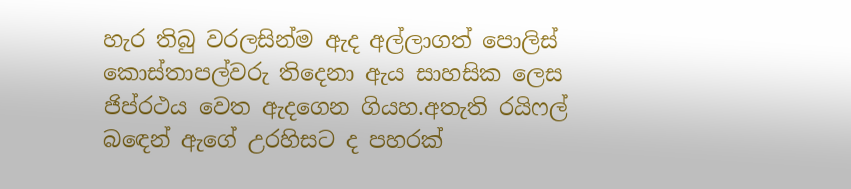හැර තිබු වරලසින්ම ඇද අල්ලාගත් පොලිස් කොස්තාපල්වරු තිදෙනා ඇය සාහසික ලෙස ජිප්රථය වෙත ඇදගෙන ගියහ.අතැති රයිෆල් බඳෙන් ඇගේ උරහිසට ද පහරක්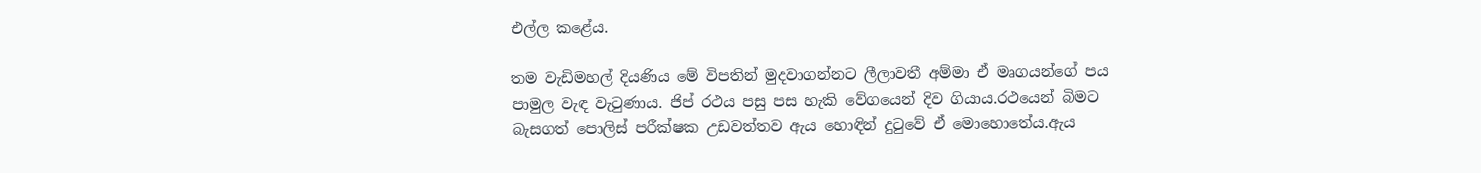එල්ල කළේය.

තම වැඩිමහල් දියණිය මේ විපතින් මුදවාගන්නට ලීලාවතී අම්මා ඒ මෘගයන්ගේ පය පාමුල වැඳ වැටුණාය. ජිප් රථය පසු පස හැකි වේගයෙන් දිව ගියාය.රථයෙන් බිමට බැසගත් පොලිස් පරීක්ෂක උඩවත්තව ඇය හොඳින් දුටුවේ ඒ මොහොතේය.ඇය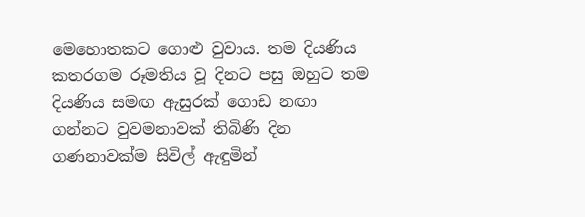මෙහොතකට ගොළු වුවාය. තම දියණිය කතරගම රූමතිය වූ දිනට පසු ඔහුට තම දියණිය සමඟ ඇසුරක් ගොඩ නඟා ගන්නට වුවමනාවක් තිබිණි දින ගණනාවක්ම සිවිල් ඇඳුමින්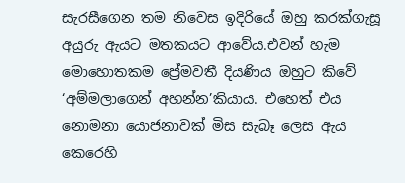සැරසීගෙන තම නිවෙස ඉදිරියේ ඔහු කරක්ගැසූ අයුරු ඇයට මතකයට ආවේය.එවන් හැම මොහොතකම ප්‍රේමවතී දියණිය ඔහුට කිවේ ‘අම්මලාගෙන් අහන්න’කියාය. එහෙත් එය නොමනා යොජනාවක් මිස සැබෑ ලෙස ඇය කෙරෙහි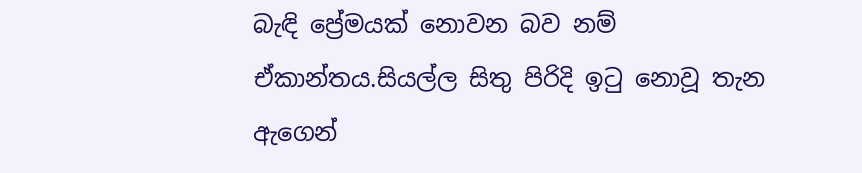බැඳි ප්‍රේමයක් නොවන බව නම් ඒකාන්තය.සියල්ල සිතු පිරිදි ඉටු නොවූ තැන ඇගෙන්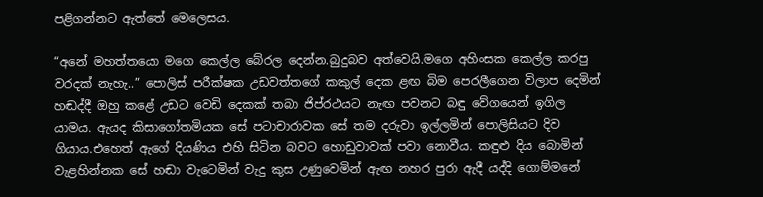පළිගන්නට ඇත්තේ මෙලෙසය.

“අනේ මහත්තයො මගෙ කෙල්ල බේරල දෙන්න.බුදුබව අත්වෙයි.මගෙ අහිංසක කෙල්ල කරපු වරදක් නැහැ..” පොලිස් පරීක්ෂක උඩවත්තගේ කකුල් දෙක ළඟ බිම පෙරලීගෙන විලාප දෙමින් හඬද්දී ඔහු කළේ උඩට වෙඩි දෙකක් තබා ජිප්රථයට නැඟ පවනට බඳු වේගයෙන් ඉගිල යාමය. ඇයද කිසාගෝතමියක සේ පටාචාරාවක සේ තම දරුවා ඉල්ලමින් පොලිසියට දිව ගියාය.එහෙත් ඇගේ දියණිය එහි සිටින බවට හොඩුවාවක් පවා නොවීය. කඳුළු දිය බොමින් වැළහින්නක සේ හඬා වැටෙමින් වැදු කුස උණුවෙමින් ඇඟ නහර පුරා ඇදී යද්දි ගොම්මනේ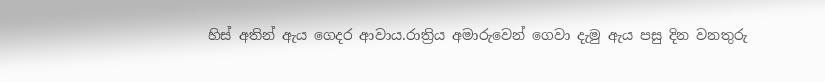හිස් අතින් ඇය ගෙදර ආවාය.රාත්‍රිය අමාරුවෙන් ගෙවා දැමු ඇය පසු දින වනතුරු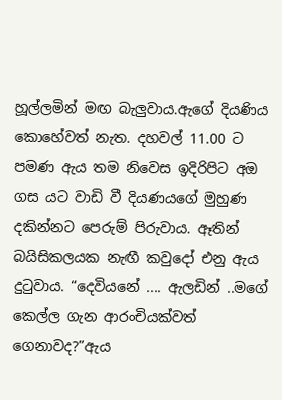හූල්ලමින් මඟ බැලුවාය.ඇගේ දියණිය කොහේවත් නැත. දහවල් 11.00 ට පමණ ඇය තම නිවෙස ඉදිරිපිට අඔ ගස යට වාඩි වී දියණයගේ මුහුණ දකින්නට පෙරුම් පිරුවාය. ඈතින් බයිසිකලයක නැඟී කවුදෝ එනු ඇය දුටුවාය. “දෙවියනේ .... ඇලඩින් ..මගේ කෙල්ල ගැන ආරංචියක්වත් ගෙනාවද?”ඇය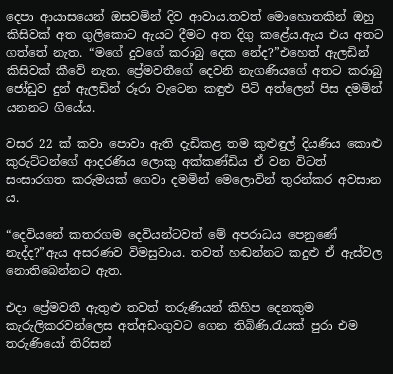දෙපා ආයාසයෙන් ඔසවමින් දිව ආවාය.තවත් මොහොතකින් ඔහු කිසිවක් අත ගුලිකොට ඇයට දීමට අත දිගු කළේය.ඇය එය අතට ගත්තේ නැත. “මගේ දුවගේ කරාබු දෙක නේද?”එහෙත් ඇලඩින් කිසිවක් කීවේ නැත. ප්‍රේමවතීගේ දෙවනි නැගණියගේ අතට කරාබු ජෝඩුව දුන් ඇලඩින් රූරා වැටෙන කඳුළු පිටි අත්ලෙන් පිස දමමින් යනනට ගියේය.

වසර 22 ක් කවා පොවා ඇති දැඩිකළ තම කුළුඳුල් දියණිය කොළු කුරුට්ටන්ගේ ආදරණිය ලොකු අක්කණ්ඩිය ඒ වන විටත් සංසාරගත කරුමයක් ගෙවා දමමින් මෙලොවින් තුරන්කර අවසාන ය.

“දෙවියනේ කතරගම දෙවියන්ටවත් මේ අපරාධය පෙනුණේ නැද්ද?”ඇය අසරණව විමසුවාය. තවත් හඬන්නට කදුළු ඒ ඇස්වල නොතිබෙන්නට ඇත.

එදා ප්‍රේමවතී ඇතුළු තවත් තරුණියන් කිහිප දෙනකුම කැරුලිකරවන්ලෙස අත්අඩංගුවට ගෙන තිබිණි.රැයක් පුරා එම තරුණියෝ තිරිසන්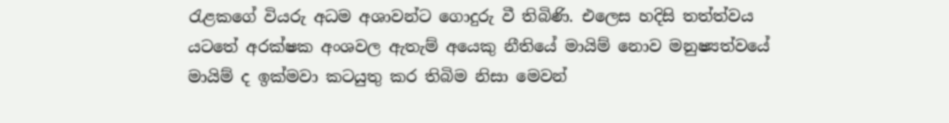රැළකගේ වියරු අධම අශාවන්ට ගොදුරු වී තිබිණි. එලෙස හදිසි තත්ත්වය යටතේ අරක්ෂක අංශවල ඇතැම් අයෙකු නීතියේ මායිම් නොව මනුෂ්‍යත්වයේ මායිම් ද ඉක්මවා කටයුතු කර තිබිම නිසා මෙවන්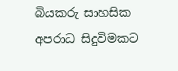බියකරු සාහසික අපරාධ සිදුවිමකට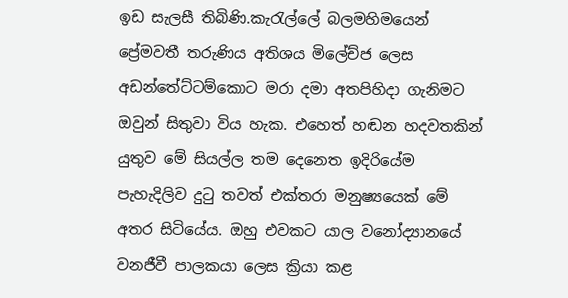ඉඩ සැලසී තිබිණි.කැරැල්ලේ බලමහිමයෙන් ප්‍රේමවතී තරුණිය අතිශය මිලේච්ජ ලෙස අඩන්තේට්ටම්කොට මරා දමා අතපිහිදා ගැනිමට ඔවුන් සිතුවා විය හැක. එහෙත් හඬන හදවතකින් යුතුව මේ සියල්ල තම දෙනෙත ඉදිරියේම පැහැදිලිව දුටු තවත් එක්තරා මනුෂ්‍යයෙක් මේ අතර සිටියේය. ඔහු එවකට යාල වනෝද්‍යානයේ වනජීවී පාලකයා ලෙස ක්‍රියා කළ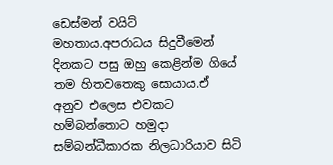ඩෙස්මන් වයිට් මහතාය.අපරාධය සිදුවීමෙන් දිනකට පසු ඔහු කෙළින්ම ගියේ තම හිතවතෙකු සොයාය.ඒ අනුව එලෙස එවකට හම්බන්තොට හමුදා සම්බන්ධීකාරක නිලධාරියාව සිටි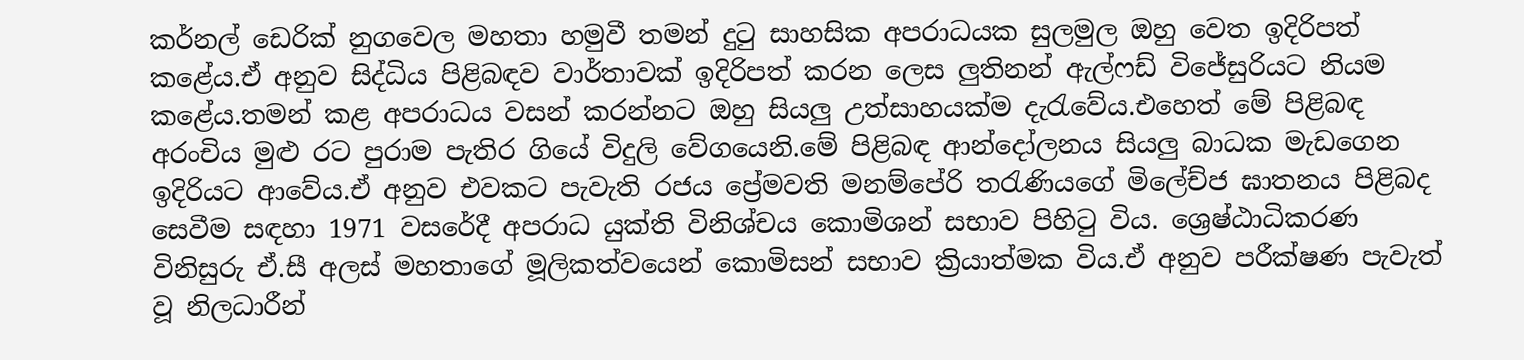කර්නල් ඩෙරික් නුගවෙල මහතා හමුවී තමන් දුටු සාහසික අපරාධයක සුලමුල ඔහු වෙත ඉදිරිපත් කළේය.ඒ අනුව සිද්ධිය පිළිබඳව වාර්තාවක් ඉදිරිපත් කරන ලෙස ලුතිනන් ඇල්ෆඩ් විජේසුරියට නියම කළේය.තමන් කළ අපරාධය වසන් කරන්නට ඔහු සියලු උත්සාහයක්ම දැරැවේය.එහෙත් මේ පිළිබඳ අරංචිය මුළු රට පුරාම පැතිර ගියේ විදුලි වේගයෙනි.මේ පිළිබඳ ආන්දෝලනය සියලු බාධක මැඩගෙන ඉදිරියට ආවේය.ඒ අනුව එවකට පැවැති රජය ප්‍රේමවති මනම්පේරි තරැණියගේ මිලේච්ජ ඝාතනය පිළිබද සෙවීම සඳහා 1971 වසරේදී අපරාධ යුක්ති විනිශ්චය කොමිශන් සභාව පිහිටු විය. ශ්‍රෙෂ්ඨාධිකරණ විනිසුරු ඒ.සී අලස් මහතාගේ මූලිකත්වයෙන් කොමිසන් සභාව ක්‍රියාත්මක විය.ඒ අනුව පරීක්ෂණ පැවැත් වූ නිලධාරීන්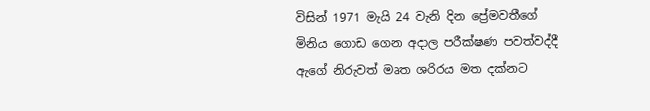විසින් 1971 මැයි 24 වැනි දින ප්‍රේමවතීගේ මිනිය ගොඩ ගෙන අදාල පරීක්ෂණ පවත්වද්දී ඇගේ නිරුවත් මෘත ශරිරය මත දක්නට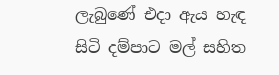ලැබුණේ එදා ඇය හැඳ සිටි දම්පාට මල් සහිත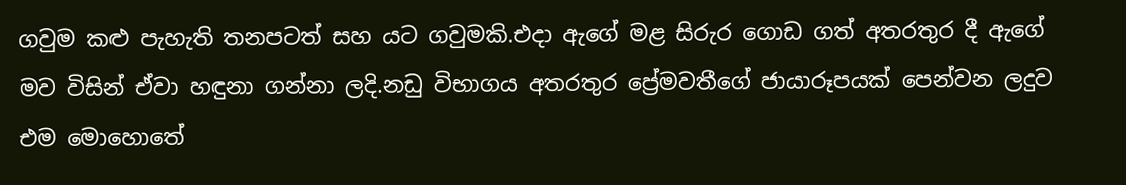ගවුම කළු පැහැති තනපටත් සහ යට ගවුමකි.එදා ඇගේ මළ සිරුර ගොඩ ගත් අතරතුර දී ඇගේ මව විසින් ඒවා හඳුනා ගන්නා ලදි.නඩු විභාගය අතරතුර ප්‍රේමවතීගේ ජායාරූපයක් පෙන්වන ලදුව එම මොහොතේ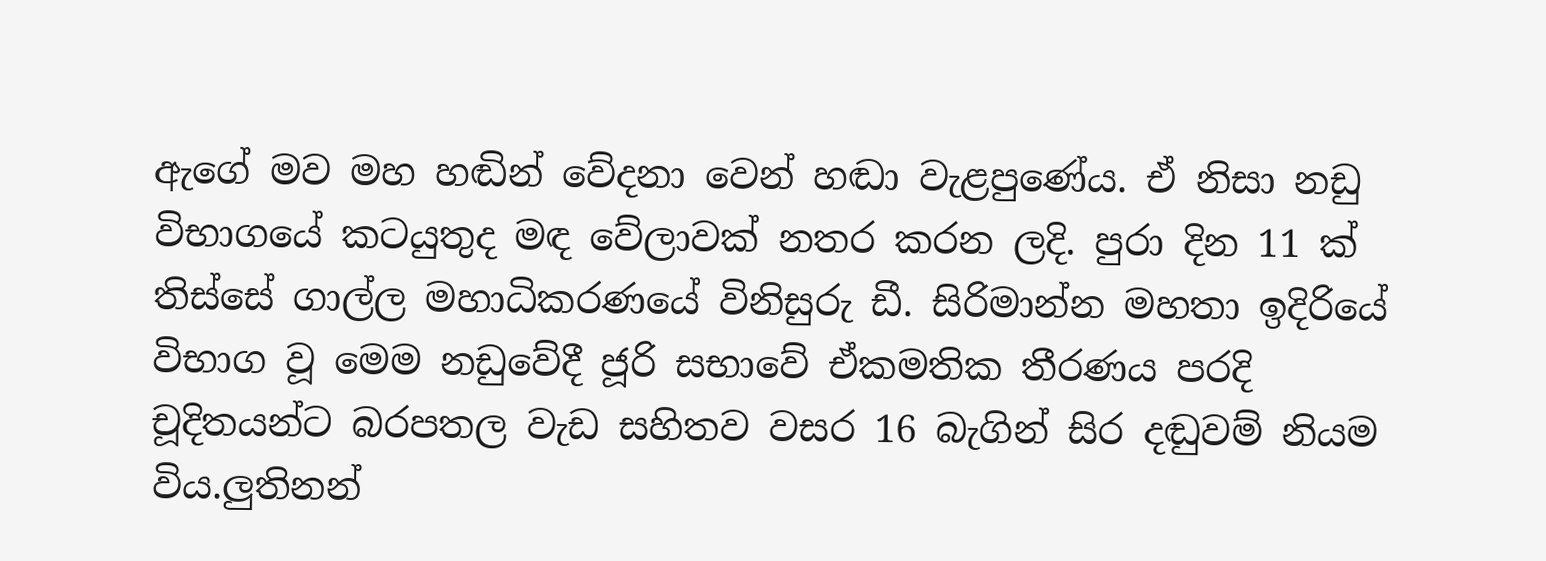ඇගේ මව මහ හඬින් වේදනා වෙන් හඬා වැළපුණේය. ඒ නිසා නඩු විභාගයේ කටයුතුද මඳ වේලාවක් නතර කරන ලදි. පුරා දින 11 ක් තිස්සේ ගාල්ල මහාධිකරණයේ විනිසුරු ඩී. සිරිමාන්න මහතා ඉදිරියේ විභාග වූ මෙම නඩුවේදී ජූරි සභාවේ ඒකමතික තීරණය පරදි චූදිතයන්ට බරපතල වැඩ සහිතව වසර 16 බැගින් සිර දඬුවම් නියම විය.ලුතිනන්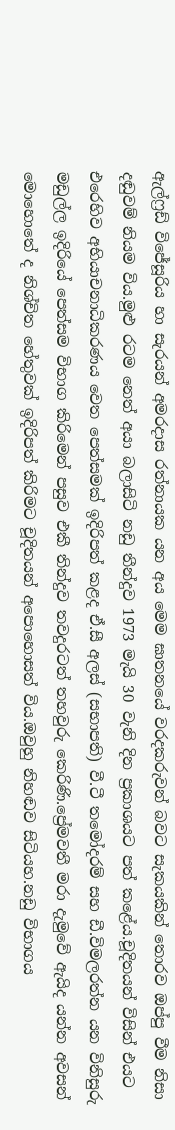ඇල්ෆ්‍රඩ් විජේසූරිය හා සැරයන් අමරදාස රත්නායක යන අය මෙම ඝාතනයේ වරදකරුවන් බවට සැකයකින් තොරව ඔප්පු වීම නිසා දඬුවම් නියම විය.මුළු රටම නෙත් අයා බලාසිටි නඩු තීන්දුව 1973 මැයි 30 වැනි දින ප්‍රකාශයට පත් කළේය.චූදිතයන් විසින් එයට එරෙහිව අභියාචනාධිකරණය වෙත පෙත්සමක් ඉදිරිපත් කළද ඒ.සී අලස් (සභාපති) වී.ටී තමෝදරම් සහ ඩී.විමලරත්න යන විනිසුරු මඩුල්ල ඉදිරියේ පෙත්සම විභාග කිරිමෙන් පසුව එකී තින්දුව තවදුරටත් තහවුරු කෙරිණි.ප්‍රේමවතී මරා දැමුවේ ඇයිද යන්න අවසන් මොහොතේ ද නිශ්චිත හේතුවක් ඉදිරිපත් කිරිමට චූදිතයන් අපොහොසත් විය.ඔවුහු නිහඬව සිටියහ.නඩු විභාගය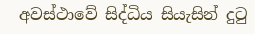අවස්ථාවේ සිද්ධිය සියැසින් දුටු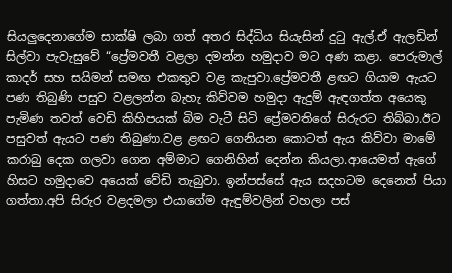සියලුදෙනාගේම සාක්ෂි ලබා ගත් අතර සිද්ධිය සියැසින් දුටු ඇල්.ඒ ඇලඩින් සිල්වා පැවැසුවේ “ප්‍රේමවතී වළලා දමන්න හමුදාව මට අණ කළා. පෙරුමාල් කාදර් සහ සයිමන් සමඟ එකතුව වළ කැපුවා.ප්‍රේමවතී ළඟට ගියාම ඇයට පණ තිබුණි පසුව වළලන්න බැහැ කිව්වම හමුදා ඇදුම් ඇඳගත්ත අයෙකු පැමිණ තවත් වෙඩි කිහිපයක් බිම වැටී සිටි ප්‍රේමවතිගේ සිරුරට තිබ්බා.ඊට පසුවත් ඇයට පණ තිබුණා.වළ ළඟට ගෙනියන කොටත් ඇය කිව්වා මාමේ කරාබු දෙක ගලවා ගෙන අම්මාට ගෙනිහින් දෙන්න කියලා.ආයෙමත් ඇගේ හිසට හමුදාවෙ අයෙක් වේඩි තැබුවා. ඉන්පස්සේ ඇය සදහටම දෙනෙත් පියා ගත්තා.අපි සිරුර වළදමලා එයාගේම ඇඳුම්වලින් වහලා පස්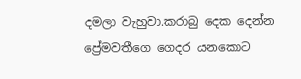දමලා වැහුවා.කරාබු දෙක දෙන්න ප්‍රේමවතීගෙ ගෙදර යනකොට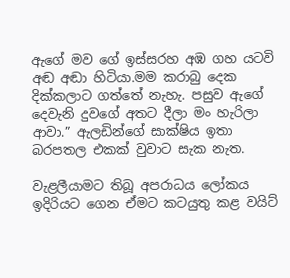ඇගේ මව ගේ ඉස්සරහ අඹ ගහ යටවි අඬ අඬා හිටියා.මම කරාබු දෙක දික්කලාට ගත්තේ නැහැ. පසුව ඇගේ දෙවැනි දුවගේ අතට දීලා මං හැරිලා ආවා.” ඇලඩින්ගේ සාක්ෂිය ඉතා බරපතල එකක් වුවාට සැක නැත.

වැළලීයාමට තිබූ අපරාධය ලෝකය ඉදිරියට ගෙන ඒමට කටයුතු කළ වයිට්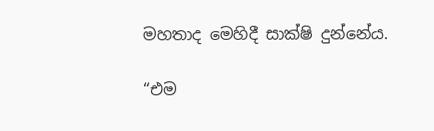මහතාද මෙහිදී සාක්ෂි දුන්නේය.

“එම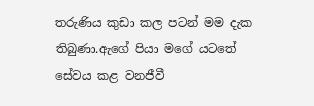තරුණිය කුඩා කල පටන් මම දැක තිබුණා.ඇගේ පියා මගේ යටතේ සේවය කළ වනජීවී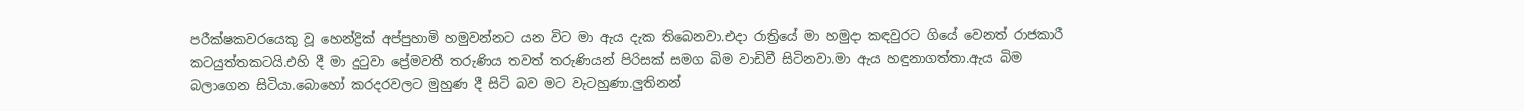පරීක්ෂකවරයෙකු වූ හෙන්ද්‍රික් අප්පුහාමි හමුවන්නට යන විට මා ඇය දැක තිබෙනවා.එදා රාත්‍රියේ මා හමුදා කඳවුරට ගියේ වෙනත් රාජකාරී කටයුත්තකටයි.එහි දී මා දුටුවා ප්‍රේමවතී තරුණිය තවත් තරුණියන් පිරිසක් සමග බිම වාඩිවී සිටිනවා.මා ඇය හඳුනාගත්තා.ඇය බිම බලාගෙන සිටියා.බොහෝ කරදරවලට මුහුණ දී සිටි බව මට වැටහුණා.ලුතිනන්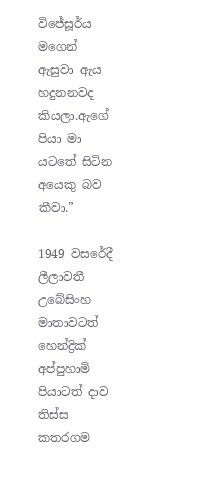විජේසූර්ය මගෙන් ඇසුවා ඇය හදුනනවද කියලා.ඇගේ පියා මා යටතේ සිටින අයෙකු බව කීවා.”

1949 වසරේදී ලීලාවතී උබේසිංහ මාතාවටත් හෙන්ද්‍රික් අප්පුහාමි පියාටත් දාව තිස්ස කතරගම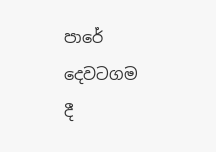පාරේ දෙවටගම දී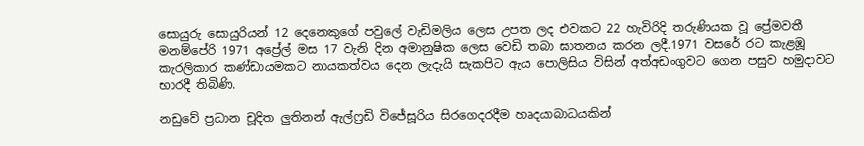සොයුරු සොයුරියන් 12 දෙනෙකුගේ පවුලේ වැඩිමලිය ලෙස උපත ලද එවකට 22 හැවිරිදි තරුණියක වූ ප්‍රේමවතී මනම්පේරි 1971 අප්‍රේල් මස 17 වැනි දින අමානුෂික ලෙස වෙඩි තබා ඝාතනය කරන ලදී.1971 වසරේ රට කැළඹූ කැරලිකාර කණ්ඩායමකට නායකත්වය දෙන ලැදැයි සැකපිට ඇය පොලිසිය විසින් අත්අඩංගුවට ගෙන පසුව හමුදාවට භාරදී තිබිණි.

නඩුවේ ප්‍රධාන චූදිත ලුතිනන් ඇල්ෆ්‍රඩි විජේසූරිය සිරගෙදරදීම හෘදයාබාධයකින්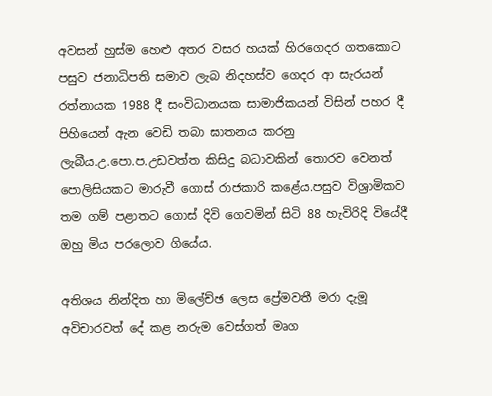අවසන් හුස්ම හෙළු අතර වසර හයක් හිරගෙදර ගතකොට පසුව ජනාධිපති සමාව ලැබ නිදහස්ව ගෙදර ආ සැරයන් රත්නායක 1988 දී සංවිධානයක සාමාජිකයන් විසින් පහර දී පිහියෙන් ඇන වෙඩි තබා ඝාතනය කරනු ලැබීය.උ.පො.ප.උඩවත්ත කිසිදු බධාවකින් තොරව වෙනත් පොලිසියකට මාරුවී ගොස් රාජකාරි කළේය.පසුව විශ්‍රාමිකව තම ගම් පළාතට ගොස් දිවි ගෙවමින් සිටි 88 හැවිරිදි වියේදී ඔහු මිය පරලොව ගියේය.

අතිශය නින්දිත හා මිලේච්ඡ ලෙස ප්‍රේමවතී මරා දැමූ අවිචාරවත් දේ කළ නරුම වෙස්ගත් මෘග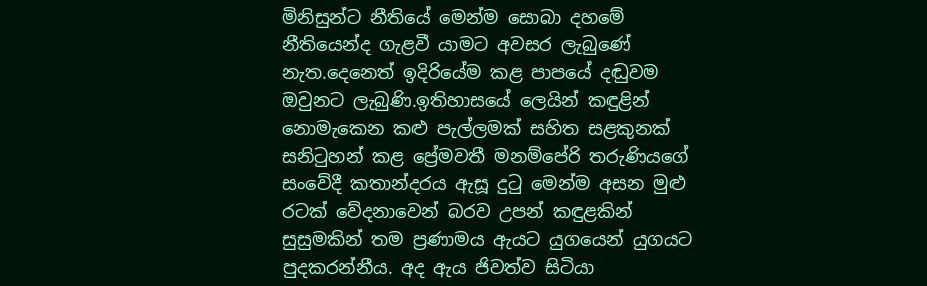මිනිසුන්ට නීතියේ මෙන්ම සොබා දහමේ නීතියෙන්ද ගැළවී යාමට අවසර ලැබුණේ නැත.දෙනෙත් ඉදිරියේම කළ පාපයේ දඬුවම ඔවුනට ලැබුණි.ඉතිහාසයේ ලෙයින් කඳුළින් නොමැකෙන කළු පැල්ලමක් සහිත සළකුනක් සනිටුහන් කළ ප්‍රේමවතී මනම්පේරි තරුණියගේ සංවේදී කතාන්දරය ඇසූ දුටු මෙන්ම අසන මුළු රටක් වේදනාවෙන් බරව උපන් කඳුළකින් සුසුමකින් තම ප්‍රණාමය ඇයට යුගයෙන් යුගයට පුදකරන්නීය. අද ඇය ජිවත්ව සිටියා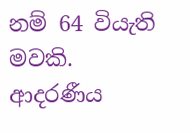නම් 64 වියැති මවකි. ආදරණීය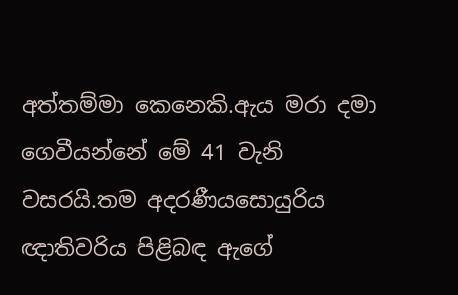අත්තම්මා කෙනෙකි.ඇය මරා දමා ගෙවීයන්නේ මේ 41 වැනි වසරයි.තම අදරණීයසොයුරිය ඥාතිවරිය පිළිබඳ ඇගේ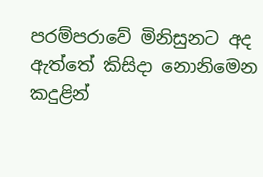පරම්පරාවේ මිනිසුනට අද ඇත්තේ කිසිදා නොනිමෙන කදුළින්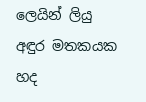ලෙයින් ලියු අඳුර මතකයක හද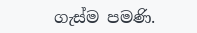ගැස්ම පමණි.